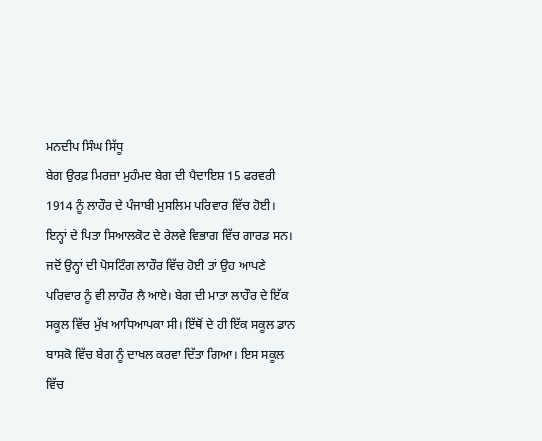ਮਨਦੀਪ ਸਿੰਘ ਸਿੱਧੂ
ਬੇਗ ਉਰਫ਼ ਮਿਰਜ਼ਾ ਮੁਹੰਮਦ ਬੇਗ ਦੀ ਪੈਦਾਇਸ਼ 15 ਫਰਵਰੀ 1914 ਨੂੰ ਲਾਹੌਰ ਦੇ ਪੰਜਾਬੀ ਮੁਸਲਿਮ ਪਰਿਵਾਰ ਵਿੱਚ ਹੋਈ। ਇਨ੍ਹਾਂ ਦੇ ਪਿਤਾ ਸਿਆਲਕੋਟ ਦੇ ਰੇਲਵੇ ਵਿਭਾਗ ਵਿੱਚ ਗਾਰਡ ਸਨ। ਜਦੋਂ ਉਨ੍ਹਾਂ ਦੀ ਪੋਸਟਿੰਗ ਲਾਹੌਰ ਵਿੱਚ ਹੋਈ ਤਾਂ ਉਹ ਆਪਣੇ ਪਰਿਵਾਰ ਨੂੰ ਵੀ ਲਾਹੌਰ ਲੈ ਆਏ। ਬੇਗ ਦੀ ਮਾਤਾ ਲਾਹੌਰ ਦੇ ਇੱਕ ਸਕੂਲ ਵਿੱਚ ਮੁੱਖ ਆਧਿਆਪਕਾ ਸੀ। ਇੱਥੋਂ ਦੇ ਹੀ ਇੱਕ ਸਕੂਲ ਡਾਨ ਬਾਸਕੋ ਵਿੱਚ ਬੇਗ ਨੂੰ ਦਾਖਲ ਕਰਵਾ ਦਿੱਤਾ ਗਿਆ। ਇਸ ਸਕੂਲ ਵਿੱਚ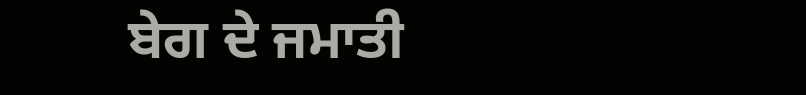ਬੇਗ ਦੇ ਜਮਾਤੀ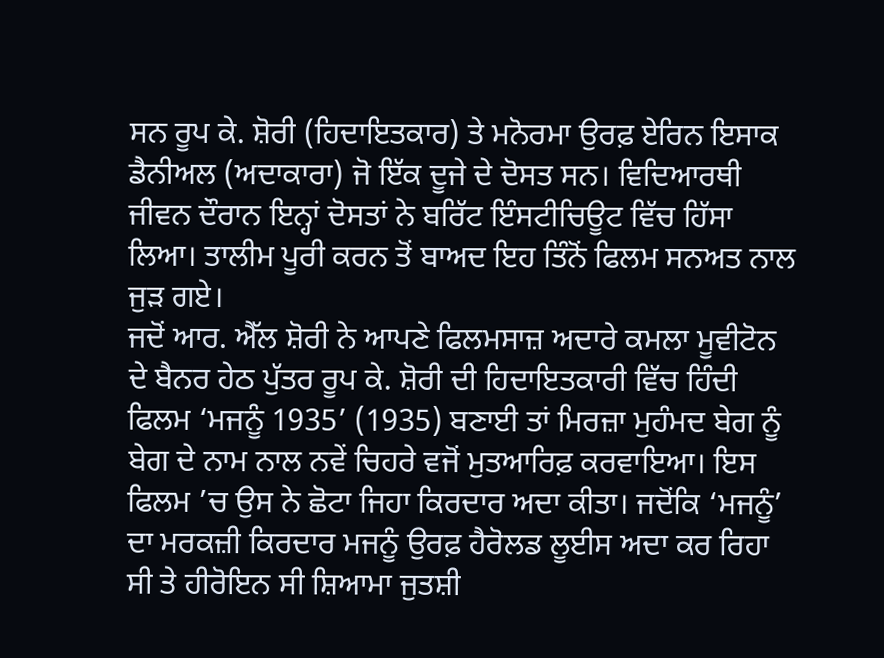ਸਨ ਰੂਪ ਕੇ. ਸ਼ੋਰੀ (ਹਿਦਾਇਤਕਾਰ) ਤੇ ਮਨੋਰਮਾ ਉਰਫ਼ ਏਰਿਨ ਇਸਾਕ ਡੈਨੀਅਲ (ਅਦਾਕਾਰਾ) ਜੋ ਇੱਕ ਦੂਜੇ ਦੇ ਦੋਸਤ ਸਨ। ਵਿਦਿਆਰਥੀ ਜੀਵਨ ਦੌਰਾਨ ਇਨ੍ਹਾਂ ਦੋਸਤਾਂ ਨੇ ਬਰਿੱਟ ਇੰਸਟੀਚਿਊਟ ਵਿੱਚ ਹਿੱਸਾ ਲਿਆ। ਤਾਲੀਮ ਪੂਰੀ ਕਰਨ ਤੋਂ ਬਾਅਦ ਇਹ ਤਿੰਨੋਂ ਫਿਲਮ ਸਨਅਤ ਨਾਲ ਜੁੜ ਗਏ।
ਜਦੋਂ ਆਰ. ਐੱਲ ਸ਼ੋਰੀ ਨੇ ਆਪਣੇ ਫਿਲਮਸਾਜ਼ ਅਦਾਰੇ ਕਮਲਾ ਮੂਵੀਟੋਨ ਦੇ ਬੈਨਰ ਹੇਠ ਪੁੱਤਰ ਰੂਪ ਕੇ. ਸ਼ੋਰੀ ਦੀ ਹਿਦਾਇਤਕਾਰੀ ਵਿੱਚ ਹਿੰਦੀ ਫਿਲਮ ‘ਮਜਨੂੰ 1935’ (1935) ਬਣਾਈ ਤਾਂ ਮਿਰਜ਼ਾ ਮੁਹੰਮਦ ਬੇਗ ਨੂੰ ਬੇਗ ਦੇ ਨਾਮ ਨਾਲ ਨਵੇਂ ਚਿਹਰੇ ਵਜੋਂ ਮੁਤਆਰਿਫ਼ ਕਰਵਾਇਆ। ਇਸ ਫਿਲਮ ’ਚ ਉਸ ਨੇ ਛੋਟਾ ਜਿਹਾ ਕਿਰਦਾਰ ਅਦਾ ਕੀਤਾ। ਜਦੋਂਕਿ ‘ਮਜਨੂੰ’ ਦਾ ਮਰਕਜ਼ੀ ਕਿਰਦਾਰ ਮਜਨੂੰ ਉਰਫ਼ ਹੈਰੋਲਡ ਲੂਈਸ ਅਦਾ ਕਰ ਰਿਹਾ ਸੀ ਤੇ ਹੀਰੋਇਨ ਸੀ ਸ਼ਿਆਮਾ ਜੁਤਸ਼ੀ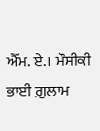ਐੱਮ. ਏ.। ਮੌਸੀਕੀ ਭਾਈ ਗ਼ੁਲਾਮ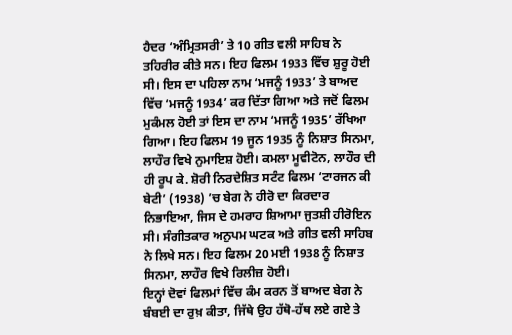ਹੈਦਰ ‘ਅੰਮ੍ਰਿਤਸਰੀ’ ਤੇ 10 ਗੀਤ ਵਲੀ ਸਾਹਿਬ ਨੇ ਤਹਿਰੀਰ ਕੀਤੇ ਸਨ। ਇਹ ਫਿਲਮ 1933 ਵਿੱਚ ਸ਼ੁਰੂ ਹੋਈ ਸੀ। ਇਸ ਦਾ ਪਹਿਲਾ ਨਾਮ ‘ਮਜਨੂੰ 1933’ ਤੇ ਬਾਅਦ ਵਿੱਚ ‘ਮਜਨੂੰ 1934’ ਕਰ ਦਿੱਤਾ ਗਿਆ ਅਤੇ ਜਦੋਂ ਫਿਲਮ ਮੁਕੰਮਲ ਹੋਈ ਤਾਂ ਇਸ ਦਾ ਨਾਮ ‘ਮਜਨੂੰ 1935’ ਰੱਖਿਆ ਗਿਆ। ਇਹ ਫਿਲਮ 19 ਜੂਨ 1935 ਨੂੰ ਨਿਸ਼ਾਤ ਸਿਨਮਾ, ਲਾਹੌਰ ਵਿਖੇ ਨੁਮਾਇਸ਼ ਹੋਈ। ਕਮਲਾ ਮੂਵੀਟੋਨ, ਲਾਹੌਰ ਦੀ ਹੀ ਰੂਪ ਕੇ. ਸ਼ੋਰੀ ਨਿਰਦੇਸ਼ਿਤ ਸਟੰਟ ਫਿਲਮ ‘ਟਾਰਜਨ ਕੀ ਬੇਟੀ’ (1938) ’ਚ ਬੇਗ ਨੇ ਹੀਰੋ ਦਾ ਕਿਰਦਾਰ ਨਿਭਾਇਆ, ਜਿਸ ਦੇ ਹਮਰਾਹ ਸ਼ਿਆਮਾ ਜੁਤਸ਼ੀ ਹੀਰੋਇਨ ਸੀ। ਸੰਗੀਤਕਾਰ ਅਨੁਪਮ ਘਟਕ ਅਤੇ ਗੀਤ ਵਲੀ ਸਾਹਿਬ ਨੇ ਲਿਖੇ ਸਨ। ਇਹ ਫਿਲਮ 20 ਮਈ 1938 ਨੂੰ ਨਿਸ਼ਾਤ ਸਿਨਮਾ, ਲਾਹੌਰ ਵਿਖੇ ਰਿਲੀਜ਼ ਹੋਈ।
ਇਨ੍ਹਾਂ ਦੋਵਾਂ ਫਿਲਮਾਂ ਵਿੱਚ ਕੰਮ ਕਰਨ ਤੋਂ ਬਾਅਦ ਬੇਗ ਨੇ ਬੰਬਈ ਦਾ ਰੁਖ਼ ਕੀਤਾ, ਜਿੱਥੇ ਉਹ ਹੱਥੋ-ਹੱਥ ਲਏ ਗਏ ਤੇ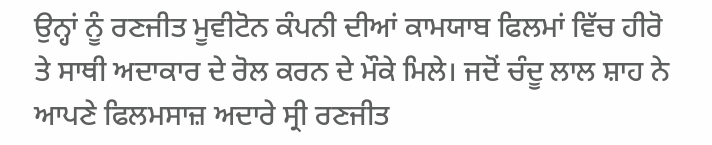ਉਨ੍ਹਾਂ ਨੂੰ ਰਣਜੀਤ ਮੂਵੀਟੋਨ ਕੰਪਨੀ ਦੀਆਂ ਕਾਮਯਾਬ ਫਿਲਮਾਂ ਵਿੱਚ ਹੀਰੋ ਤੇ ਸਾਥੀ ਅਦਾਕਾਰ ਦੇ ਰੋਲ ਕਰਨ ਦੇ ਮੌਕੇ ਮਿਲੇ। ਜਦੋਂ ਚੰਦੂ ਲਾਲ ਸ਼ਾਹ ਨੇ ਆਪਣੇ ਫਿਲਮਸਾਜ਼ ਅਦਾਰੇ ਸ੍ਰੀ ਰਣਜੀਤ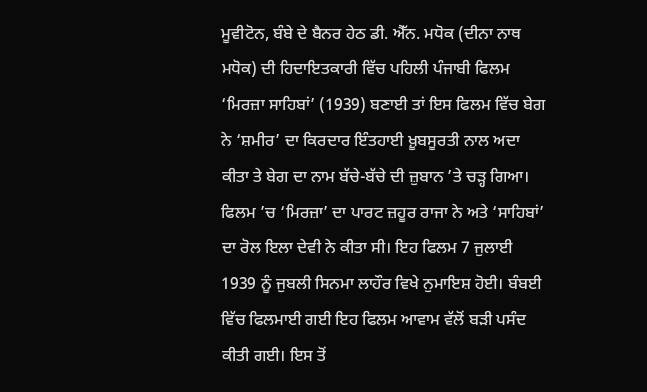ਮੂਵੀਟੋਨ, ਬੰਬੇ ਦੇ ਬੈਨਰ ਹੇਠ ਡੀ. ਐੱਨ. ਮਧੋਕ (ਦੀਨਾ ਨਾਥ ਮਧੋਕ) ਦੀ ਹਿਦਾਇਤਕਾਰੀ ਵਿੱਚ ਪਹਿਲੀ ਪੰਜਾਬੀ ਫਿਲਮ ‘ਮਿਰਜ਼ਾ ਸਾਹਿਬਾਂ’ (1939) ਬਣਾਈ ਤਾਂ ਇਸ ਫਿਲਮ ਵਿੱਚ ਬੇਗ ਨੇ ‘ਸ਼ਮੀਰ’ ਦਾ ਕਿਰਦਾਰ ਇੰਤਹਾਈ ਖ਼ੂਬਸੂਰਤੀ ਨਾਲ ਅਦਾ ਕੀਤਾ ਤੇ ਬੇਗ ਦਾ ਨਾਮ ਬੱਚੇ-ਬੱਚੇ ਦੀ ਜ਼ੁਬਾਨ ’ਤੇ ਚੜ੍ਹ ਗਿਆ। ਫਿਲਮ ’ਚ ‘ਮਿਰਜ਼ਾ’ ਦਾ ਪਾਰਟ ਜ਼ਹੂਰ ਰਾਜਾ ਨੇ ਅਤੇ ‘ਸਾਹਿਬਾਂ’ ਦਾ ਰੋਲ ਇਲਾ ਦੇਵੀ ਨੇ ਕੀਤਾ ਸੀ। ਇਹ ਫਿਲਮ 7 ਜੁਲਾਈ 1939 ਨੂੰ ਜੁਬਲੀ ਸਿਨਮਾ ਲਾਹੌਰ ਵਿਖੇ ਨੁਮਾਇਸ਼ ਹੋਈ। ਬੰਬਈ ਵਿੱਚ ਫਿਲਮਾਈ ਗਈ ਇਹ ਫਿਲਮ ਆਵਾਮ ਵੱਲੋਂ ਬੜੀ ਪਸੰਦ ਕੀਤੀ ਗਈ। ਇਸ ਤੋਂ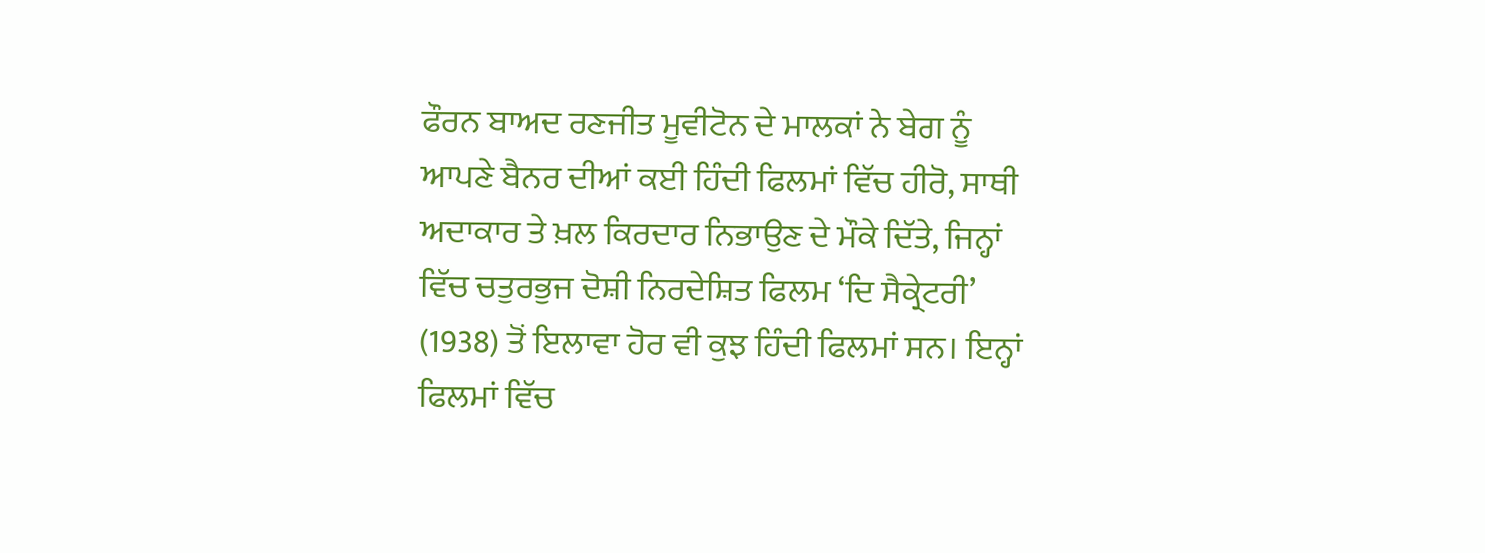ਫੌਰਨ ਬਾਅਦ ਰਣਜੀਤ ਮੂਵੀਟੋਨ ਦੇ ਮਾਲਕਾਂ ਨੇ ਬੇਗ ਨੂੰ ਆਪਣੇ ਬੈਨਰ ਦੀਆਂ ਕਈ ਹਿੰਦੀ ਫਿਲਮਾਂ ਵਿੱਚ ਹੀਰੋ, ਸਾਥੀ ਅਦਾਕਾਰ ਤੇ ਖ਼ਲ ਕਿਰਦਾਰ ਨਿਭਾਉਣ ਦੇ ਮੌਕੇ ਦਿੱਤੇ, ਜਿਨ੍ਹਾਂ ਵਿੱਚ ਚਤੁਰਭੁਜ ਦੋਸ਼ੀ ਨਿਰਦੇਸ਼ਿਤ ਫਿਲਮ ‘ਦਿ ਸੈਕ੍ਰੇਟਰੀ’ (1938) ਤੋਂ ਇਲਾਵਾ ਹੋਰ ਵੀ ਕੁਝ ਹਿੰਦੀ ਫਿਲਮਾਂ ਸਨ। ਇਨ੍ਹਾਂ ਫਿਲਮਾਂ ਵਿੱਚ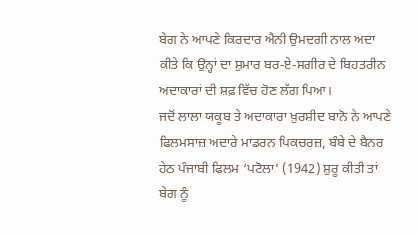ਬੇਗ ਨੇ ਆਪਣੇ ਕਿਰਦਾਰ ਐਨੀ ਉਮਦਗੀ ਨਾਲ ਅਦਾ ਕੀਤੇ ਕਿ ਉਨ੍ਹਾਂ ਦਾ ਸ਼ੁਮਾਰ ਬਰ-ਏ-ਸਗੀਰ ਦੇ ਬਿਹਤਰੀਨ ਅਦਾਕਾਰਾਂ ਦੀ ਸ਼ਫ਼ ਵਿੱਚ ਹੋਣ ਲੱਗ ਪਿਆ।
ਜਦੋਂ ਲਾਲਾ ਯਕੂਬ ਤੇ ਅਦਾਕਾਰਾ ਖ਼ੁਰਸ਼ੀਦ ਬਾਨੋ ਨੇ ਆਪਣੇ ਫਿਲਮਸਾਜ਼ ਅਦਾਰੇ ਮਾਡਰਨ ਪਿਕਚਰਜ਼, ਬੰਬੇ ਦੇ ਬੈਨਰ ਹੇਠ ਪੰਜਾਬੀ ਫਿਲਮ ‘ਪਟੋਲਾ’ (1942) ਸ਼ੁਰੂ ਕੀਤੀ ਤਾਂ ਬੇਗ ਨੂੰ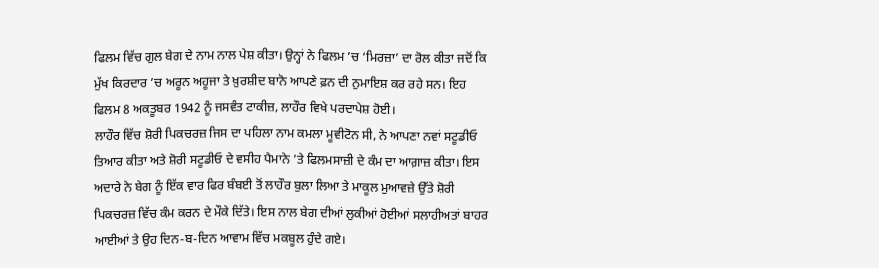ਫਿਲਮ ਵਿੱਚ ਗੁਲ ਬੇਗ ਦੇ ਨਾਮ ਨਾਲ ਪੇਸ਼ ਕੀਤਾ। ਉਨ੍ਹਾਂ ਨੇ ਫਿਲਮ ’ਚ ‘ਮਿਰਜ਼ਾ’ ਦਾ ਰੋਲ ਕੀਤਾ ਜਦੋਂ ਕਿ ਮੁੱਖ ਕਿਰਦਾਰ ’ਚ ਅਰੂਨ ਅਹੂਜਾ ਤੇ ਖ਼ੁਰਸ਼ੀਦ ਬਾਨੋ ਆਪਣੇ ਫ਼ਨ ਦੀ ਨੁਮਾਇਸ਼ ਕਰ ਰਹੇ ਸਨ। ਇਹ ਫਿਲਮ 8 ਅਕਤੂਬਰ 1942 ਨੂੰ ਜਸਵੰਤ ਟਾਕੀਜ਼, ਲਾਹੌਰ ਵਿਖੇ ਪਰਦਾਪੇਸ਼ ਹੋਈ।
ਲਾਹੌਰ ਵਿੱਚ ਸ਼ੋਰੀ ਪਿਕਚਰਜ਼ ਜਿਸ ਦਾ ਪਹਿਲਾ ਨਾਮ ਕਮਲਾ ਮੂਵੀਟੋਨ ਸੀ, ਨੇ ਆਪਣਾ ਨਵਾਂ ਸਟੂਡੀਓ ਤਿਆਰ ਕੀਤਾ ਅਤੇ ਸ਼ੋਰੀ ਸਟੂਡੀਓ ਦੇ ਵਸੀਹ ਪੈਮਾਨੇ ’ਤੇ ਫਿਲਮਸਾਜ਼ੀ ਦੇ ਕੰਮ ਦਾ ਆਗ਼ਾਜ਼ ਕੀਤਾ। ਇਸ ਅਦਾਰੇ ਨੇ ਬੇਗ ਨੂੰ ਇੱਕ ਵਾਰ ਫਿਰ ਬੰਬਈ ਤੋਂ ਲਾਹੌਰ ਬੁਲਾ ਲਿਆ ਤੇ ਮਾਕੂਲ ਮੁਆਵਜ਼ੇ ਉੱਤੇ ਸ਼ੋਰੀ ਪਿਕਚਰਜ਼ ਵਿੱਚ ਕੰਮ ਕਰਨ ਦੇ ਮੌਕੇ ਦਿੱਤੇ। ਇਸ ਨਾਲ ਬੇਗ ਦੀਆਂ ਲੁਕੀਆਂ ਹੋਈਆਂ ਸਲਾਹੀਅਤਾਂ ਬਾਹਰ ਆਈਆਂ ਤੇ ਉਹ ਦਿਨ-ਬ-ਦਿਨ ਆਵਾਮ ਵਿੱਚ ਮਕਬੂਲ ਹੁੰਦੇ ਗਏ।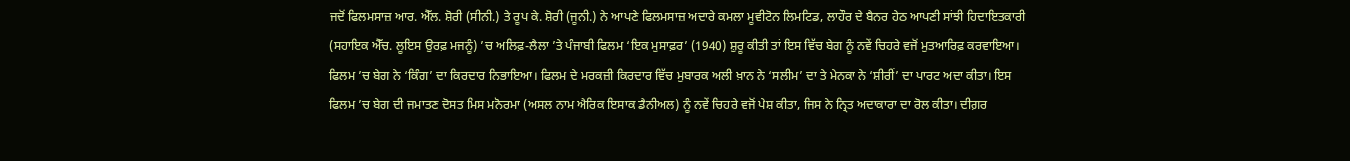ਜਦੋਂ ਫਿਲਮਸਾਜ਼ ਆਰ. ਐੱਲ. ਸ਼ੋਰੀ (ਸੀਨੀ.) ਤੇ ਰੂਪ ਕੇ. ਸ਼ੋਰੀ (ਜੂਨੀ.) ਨੇ ਆਪਣੇ ਫਿਲਮਸਾਜ਼ ਅਦਾਰੇ ਕਮਲਾ ਮੂਵੀਟੋਨ ਲਿਮਟਿਡ, ਲਾਹੌਰ ਦੇ ਬੈਨਰ ਹੇਠ ਆਪਣੀ ਸਾਂਝੀ ਹਿਦਾਇਤਕਾਰੀ (ਸਹਾਇਕ ਐੱਚ. ਲੂਇਸ ਉਰਫ਼ ਮਜਨੂੰ) ’ਚ ਅਲਿਫ਼-ਲੈਲਾ ’ਤੇ ਪੰਜਾਬੀ ਫਿਲਮ ‘ਇਕ ਮੁਸਾਫ਼ਰ’ (1940) ਸ਼ੁਰੂ ਕੀਤੀ ਤਾਂ ਇਸ ਵਿੱਚ ਬੇਗ ਨੂੰ ਨਵੇਂ ਚਿਹਰੇ ਵਜੋਂ ਮੁਤਆਰਿਫ਼ ਕਰਵਾਇਆ। ਫਿਲਮ ’ਚ ਬੇਗ ਨੇ ‘ਕਿੰਗ’ ਦਾ ਕਿਰਦਾਰ ਨਿਭਾਇਆ। ਫਿਲਮ ਦੇ ਮਰਕਜ਼ੀ ਕਿਰਦਾਰ ਵਿੱਚ ਮੁਬਾਰਕ ਅਲੀ ਖ਼ਾਨ ਨੇ ‘ਸਲੀਮ’ ਦਾ ਤੇ ਮੇਨਕਾ ਨੇ ‘ਸ਼ੀਰੀਂ’ ਦਾ ਪਾਰਟ ਅਦਾ ਕੀਤਾ। ਇਸ ਫਿਲਮ ’ਚ ਬੇਗ ਦੀ ਜਮਾਤਣ ਦੋਸਤ ਮਿਸ ਮਨੋਰਮਾ (ਅਸਲ ਨਾਮ ਐਰਿਕ ਇਸਾਕ ਡੈਨੀਅਲ) ਨੂੰ ਨਵੇਂ ਚਿਹਰੇ ਵਜੋਂ ਪੇਸ਼ ਕੀਤਾ, ਜਿਸ ਨੇ ਨ੍ਰਿਤ ਅਦਾਕਾਰਾ ਦਾ ਰੋਲ ਕੀਤਾ। ਦੀਗ਼ਰ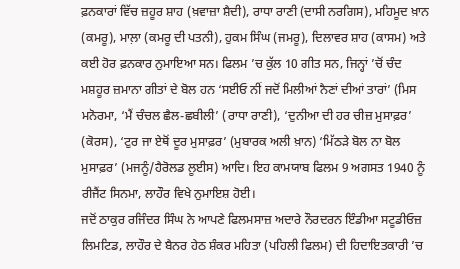ਫ਼ਨਕਾਰਾਂ ਵਿੱਚ ਜ਼ਹੂਰ ਸ਼ਾਹ (ਖ਼ਵਾਜ਼ਾ ਸ਼ੈਦੀ), ਰਾਧਾ ਰਾਣੀ (ਦਾਸੀ ਨਰਗਿਸ), ਮਹਿਮੂਦ ਖ਼ਾਨ (ਕਮਰੂ), ਮਾਲ਼ਾ (ਕਮਰੂ ਦੀ ਪਤਨੀ), ਹੁਕਮ ਸਿੰਘ (ਜਮਰੂ), ਦਿਲਾਵਰ ਸ਼ਾਹ (ਕਾਸਮ) ਅਤੇ ਕਈ ਹੋਰ ਫ਼ਨਕਾਰ ਨੁਮਾਇਆ ਸਨ। ਫਿਲਮ ’ਚ ਕੁੱਲ 10 ਗੀਤ ਸਨ, ਜਿਨ੍ਹਾਂ ’ਚੋਂ ਚੰਦ ਮਸ਼ਹੂਰ ਜ਼ਮਾਨਾ ਗੀਤਾਂ ਦੇ ਬੋਲ ਹਨ ‘ਸਈਓ ਨੀਂ ਜਦੋਂ ਮਿਲੀਆਂ ਨੈਣਾਂ ਦੀਆਂ ਤਾਰਾਂ’ (ਮਿਸ ਮਨੋਰਮਾ, ‘ਮੈਂ ਚੰਚਲ ਛੈਲ-ਛਬੀਲੀ’ (ਰਾਧਾ ਰਾਣੀ), ‘ਦੁਨੀਆ ਦੀ ਹਰ ਚੀਜ਼ ਮੁਸਾਫ਼ਰ’ (ਕੋਰਸ), ‘ਟੁਰ ਜਾ ਏਥੋਂ ਦੂਰ ਮੁਸਾਫ਼ਰ’ (ਮੁਬਾਰਕ ਅਲੀ ਖ਼ਾਨ) ‘ਮਿੱਠੜੇ ਬੋਲ ਨਾ ਬੋਲ ਮੁਸਾਫ਼ਰ’ (ਮਜਨੂੰ/ਹੈਰੋਲਡ ਲੂਈਸ) ਆਦਿ। ਇਹ ਕਾਮਯਾਬ ਫਿਲਮ 9 ਅਗਸਤ 1940 ਨੂੰ ਰੀਜੈਂਟ ਸਿਨਮਾ, ਲਾਹੌਰ ਵਿਖੇ ਨੁਮਾਇਸ਼ ਹੋਈ।
ਜਦੋਂ ਠਾਕੁਰ ਰਜਿੰਦਰ ਸਿੰਘ ਨੇ ਆਪਣੇ ਫਿਲਮਸਾਜ਼ ਅਦਾਰੇ ਨੌਰਦਰਨ ਇੰਡੀਆ ਸਟੂਡੀਓਜ਼ ਲਿਮਟਿਡ, ਲਾਹੌਰ ਦੇ ਬੈਨਰ ਹੇਠ ਸ਼ੰਕਰ ਮਹਿਤਾ (ਪਹਿਲੀ ਫਿਲਮ) ਦੀ ਹਿਦਾਇਤਕਾਰੀ ’ਚ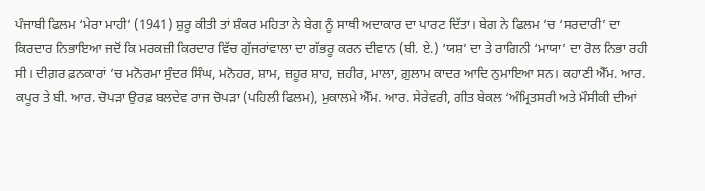ਪੰਜਾਬੀ ਫਿਲਮ ‘ਮੇਰਾ ਮਾਹੀ’ (1941) ਸ਼ੁਰੂ ਕੀਤੀ ਤਾਂ ਸ਼ੰਕਰ ਮਹਿਤਾ ਨੇ ਬੇਗ ਨੂੰ ਸਾਥੀ ਅਦਾਕਾਰ ਦਾ ਪਾਰਟ ਦਿੱਤਾ। ਬੇਗ ਨੇ ਫਿਲਮ ’ਚ ‘ਸਰਦਾਰੀ’ ਦਾ ਕਿਰਦਾਰ ਨਿਭਾਇਆ ਜਦੋਂ ਕਿ ਮਰਕਜ਼ੀ ਕਿਰਦਾਰ ਵਿੱਚ ਗੁੱਜਰਾਂਵਾਲਾ ਦਾ ਗੱਭਰੂ ਕਰਨ ਦੀਵਾਨ (ਬੀ. ਏ.) ‘ਯਸ਼’ ਦਾ ਤੇ ਰਾਗਿਨੀ ‘ਮਾਯਾ’ ਦਾ ਰੋਲ ਨਿਭਾ ਰਹੀ ਸੀ। ਦੀਗ਼ਰ ਫ਼ਨਕਾਰਾਂ ’ਚ ਮਨੋਰਮਾ ਸੁੰਦਰ ਸਿੰਘ, ਮਨੋਹਰ, ਸ਼ਾਮ, ਜ਼ਹੂਰ ਸ਼ਾਹ, ਜ਼ਹੀਰ, ਮਾਲਾ, ਗ਼ੁਲਾਮ ਕਾਦਰ ਆਦਿ ਨੁਮਾਇਆ ਸਨ। ਕਹਾਣੀ ਐੱਮ. ਆਰ. ਕਪੂਰ ਤੇ ਬੀ. ਆਰ. ਚੋਪੜਾ ਉਰਫ਼ ਬਲਦੇਵ ਰਾਜ ਚੋਪੜਾ (ਪਹਿਲੀ ਫਿਲਮ), ਮੁਕਾਲਮੇ ਐੱਮ. ਆਰ. ਸੇਰੇਵਰੀ, ਗੀਤ ਬੇਕਲ ‘ਅੰਮ੍ਰਿਤਸਰੀ ਅਤੇ ਮੌਸੀਕੀ ਦੀਆਂ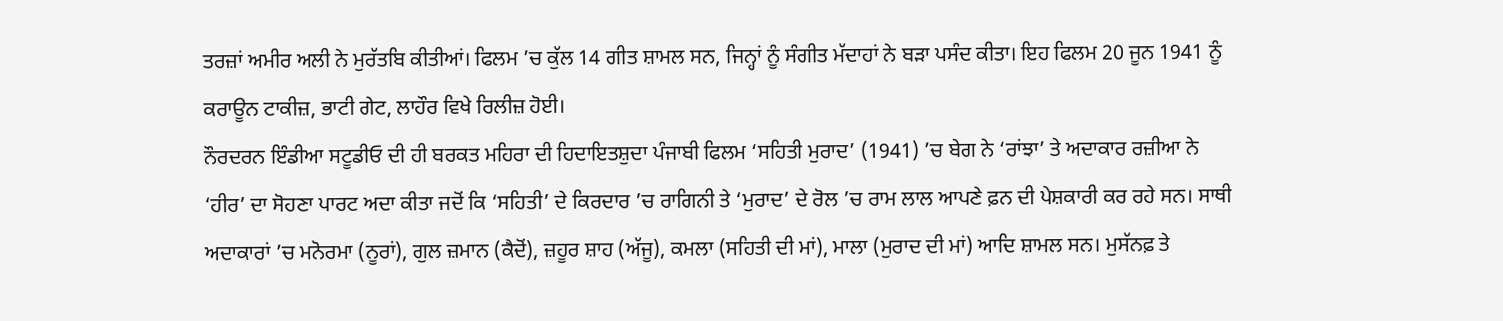ਤਰਜ਼ਾਂ ਅਮੀਰ ਅਲੀ ਨੇ ਮੁਰੱਤਬਿ ਕੀਤੀਆਂ। ਫਿਲਮ ’ਚ ਕੁੱਲ 14 ਗੀਤ ਸ਼ਾਮਲ ਸਨ, ਜਿਨ੍ਹਾਂ ਨੂੰ ਸੰਗੀਤ ਮੱਦਾਹਾਂ ਨੇ ਬੜਾ ਪਸੰਦ ਕੀਤਾ। ਇਹ ਫਿਲਮ 20 ਜੂਨ 1941 ਨੂੰ ਕਰਾਊਨ ਟਾਕੀਜ਼, ਭਾਟੀ ਗੇਟ, ਲਾਹੌਰ ਵਿਖੇ ਰਿਲੀਜ਼ ਹੋਈ।
ਨੌਰਦਰਨ ਇੰਡੀਆ ਸਟੂਡੀਓ ਦੀ ਹੀ ਬਰਕਤ ਮਹਿਰਾ ਦੀ ਹਿਦਾਇਤਸ਼ੁਦਾ ਪੰਜਾਬੀ ਫਿਲਮ ‘ਸਹਿਤੀ ਮੁਰਾਦ’ (1941) ’ਚ ਬੇਗ ਨੇ ‘ਰਾਂਝਾ’ ਤੇ ਅਦਾਕਾਰ ਰਜ਼ੀਆ ਨੇ ‘ਹੀਰ’ ਦਾ ਸੋਹਣਾ ਪਾਰਟ ਅਦਾ ਕੀਤਾ ਜਦੋਂ ਕਿ ‘ਸਹਿਤੀ’ ਦੇ ਕਿਰਦਾਰ ’ਚ ਰਾਗਿਨੀ ਤੇ ‘ਮੁਰਾਦ’ ਦੇ ਰੋਲ ’ਚ ਰਾਮ ਲਾਲ ਆਪਣੇ ਫ਼ਨ ਦੀ ਪੇਸ਼ਕਾਰੀ ਕਰ ਰਹੇ ਸਨ। ਸਾਥੀ ਅਦਾਕਾਰਾਂ ’ਚ ਮਨੋਰਮਾ (ਨੂਰਾਂ), ਗੁਲ ਜ਼ਮਾਨ (ਕੈਦੋਂ), ਜ਼ਹੂਰ ਸ਼ਾਹ (ਅੱਜੂ), ਕਮਲਾ (ਸਹਿਤੀ ਦੀ ਮਾਂ), ਮਾਲਾ (ਮੁਰਾਦ ਦੀ ਮਾਂ) ਆਦਿ ਸ਼ਾਮਲ ਸਨ। ਮੁਸੱਨਫ਼ ਤੇ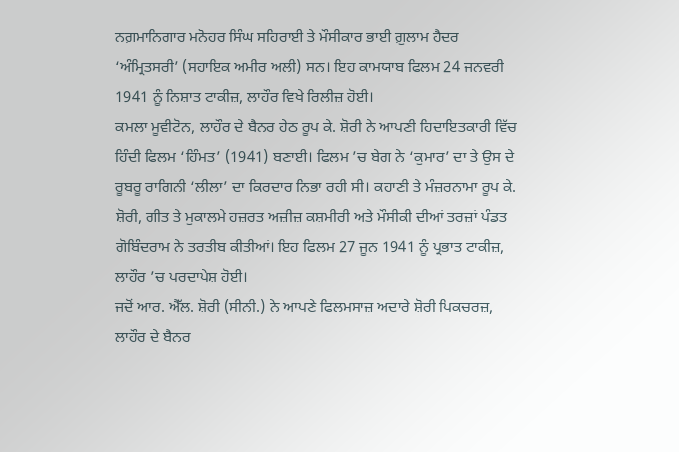ਨਗ਼ਮਾਨਿਗਾਰ ਮਨੋਹਰ ਸਿੰਘ ਸਹਿਰਾਈ ਤੇ ਮੌਸੀਕਾਰ ਭਾਈ ਗ਼ੁਲਾਮ ਹੈਦਰ ‘ਅੰਮ੍ਰਿਤਸਰੀ’ (ਸਹਾਇਕ ਅਮੀਰ ਅਲੀ) ਸਨ। ਇਹ ਕਾਮਯਾਬ ਫਿਲਮ 24 ਜਨਵਰੀ 1941 ਨੂੰ ਨਿਸ਼ਾਤ ਟਾਕੀਜ਼, ਲਾਹੌਰ ਵਿਖੇ ਰਿਲੀਜ਼ ਹੋਈ।
ਕਮਲਾ ਮੂਵੀਟੋਨ, ਲਾਹੌਰ ਦੇ ਬੈਨਰ ਹੇਠ ਰੂਪ ਕੇ. ਸ਼ੋਰੀ ਨੇ ਆਪਣੀ ਹਿਦਾਇਤਕਾਰੀ ਵਿੱਚ ਹਿੰਦੀ ਫਿਲਮ ‘ਹਿੰਮਤ’ (1941) ਬਣਾਈ। ਫਿਲਮ ’ਚ ਬੇਗ ਨੇ ‘ਕੁਮਾਰ’ ਦਾ ਤੇ ਉਸ ਦੇ ਰੂਬਰੂ ਰਾਗਿਨੀ ‘ਲੀਲਾ’ ਦਾ ਕਿਰਦਾਰ ਨਿਭਾ ਰਹੀ ਸੀ। ਕਹਾਣੀ ਤੇ ਮੰਜ਼ਰਨਾਮਾ ਰੂਪ ਕੇ. ਸ਼ੋਰੀ, ਗੀਤ ਤੇ ਮੁਕਾਲਮੇ ਹਜ਼ਰਤ ਅਜ਼ੀਜ਼ ਕਸ਼ਮੀਰੀ ਅਤੇ ਮੌਸੀਕੀ ਦੀਆਂ ਤਰਜ਼ਾਂ ਪੰਡਤ ਗੋਬਿੰਦਰਾਮ ਨੇ ਤਰਤੀਬ ਕੀਤੀਆਂ। ਇਹ ਫਿਲਮ 27 ਜੂਨ 1941 ਨੂੰ ਪ੍ਰਭਾਤ ਟਾਕੀਜ਼, ਲਾਹੌਰ ’ਚ ਪਰਦਾਪੇਸ਼ ਹੋਈ।
ਜਦੋਂ ਆਰ. ਐੱਲ. ਸ਼ੋਰੀ (ਸੀਨੀ.) ਨੇ ਆਪਣੇ ਫਿਲਮਸਾਜ਼ ਅਦਾਰੇ ਸ਼ੋਰੀ ਪਿਕਚਰਜ਼, ਲਾਹੌਰ ਦੇ ਬੈਨਰ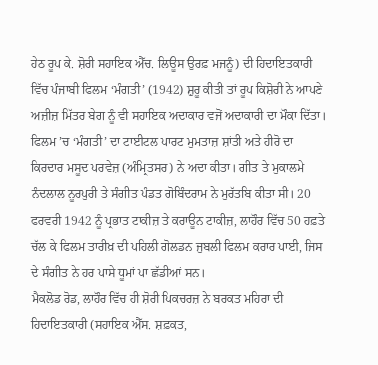ਹੇਠ ਰੂਪ ਕੇ. ਸ਼ੋਰੀ ਸਹਾਇਕ ਐੱਚ. ਲਿਊਸ ਉਰਫ਼ ਮਜਨੂੰ) ਦੀ ਹਿਦਾਇਤਕਾਰੀ ਵਿੱਚ ਪੰਜਾਬੀ ਫਿਲਮ ‘ਮੰਗਤੀ’ (1942) ਸ਼ੁਰੂ ਕੀਤੀ ਤਾਂ ਰੂਪ ਕਿਸ਼ੋਰੀ ਨੇ ਆਪਣੇ ਅਜ਼ੀਜ਼ ਮਿੱਤਰ ਬੇਗ ਨੂੰ ਵੀ ਸਹਾਇਕ ਅਦਾਕਾਰ ਵਜੋਂ ਅਦਾਕਾਰੀ ਦਾ ਮੌਕਾ ਦਿੱਤਾ। ਫਿਲਮ ’ਚ ‘ਮੰਗਤੀ’ ਦਾ ਟਾਈਟਲ ਪਾਰਟ ਮੁਮਤਾਜ਼ ਸ਼ਾਂਤੀ ਅਤੇ ਹੀਰੋ ਦਾ ਕਿਰਦਾਰ ਮਸੂਦ ਪਰਵੇਜ਼ (ਅੰਮ੍ਰਿਤਸਰ) ਨੇ ਅਦਾ ਕੀਤਾ। ਗੀਤ ਤੇ ਮੁਕਾਲਮੇ ਨੰਦਲਾਲ ਨੂਰਪੁਰੀ ਤੇ ਸੰਗੀਤ ਪੰਡਤ ਗੋਬਿੰਦਰਾਮ ਨੇ ਮੁਰੱਤਬਿ ਕੀਤਾ ਸੀ। 20 ਫਰਵਰੀ 1942 ਨੂੰ ਪ੍ਰਭਾਤ ਟਾਕੀਜ਼ ਤੇ ਕਰਾਊਨ ਟਾਕੀਜ਼, ਲਾਹੌਰ ਵਿੱਚ 50 ਹਫ਼ਤੇ ਚੱਲ ਕੇ ਫਿਲਮ ਤਾਰੀਖ਼ ਦੀ ਪਹਿਲੀ ਗੋਲਡਨ ਜੁਬਲੀ ਫਿਲਮ ਕਰਾਰ ਪਾਈ, ਜਿਸ ਦੇ ਸੰਗੀਤ ਨੇ ਹਰ ਪਾਸੇ ਧੂਮਾਂ ਪਾ ਛੱਡੀਆਂ ਸਨ।
ਮੈਕਲੋਡ ਰੋਡ, ਲਾਹੌਰ ਵਿੱਚ ਹੀ ਸ਼ੋਰੀ ਪਿਕਚਰਜ਼ ਨੇ ਬਰਕਤ ਮਹਿਰਾ ਦੀ ਹਿਦਾਇਤਕਾਰੀ (ਸਹਾਇਕ ਐੱਸ. ਸ਼ਫ਼ਕਤ,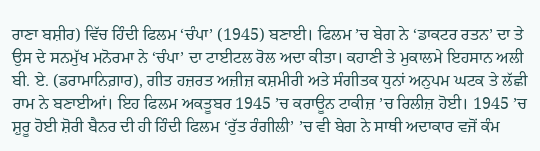ਰਾਣਾ ਬਸ਼ੀਰ) ਵਿੱਚ ਹਿੰਦੀ ਫਿਲਮ ‘ਚੰਪਾ’ (1945) ਬਣਾਈ। ਫਿਲਮ ’ਚ ਬੇਗ ਨੇ ‘ਡਾਕਟਰ ਰਤਨ’ ਦਾ ਤੇ ਉਸ ਦੇ ਸਨਮੁੱਖ ਮਨੋਰਮਾ ਨੇ ‘ਚੰਪਾ’ ਦਾ ਟਾਈਟਲ ਰੋਲ ਅਦਾ ਕੀਤਾ। ਕਹਾਣੀ ਤੇ ਮੁਕਾਲਮੇ ਇਹਸਾਨ ਅਲੀ ਬੀ. ਏ. (ਡਰਾਮਾਨਿਗ਼ਾਰ), ਗੀਤ ਹਜ਼ਰਤ ਅਜ਼ੀਜ਼ ਕਸ਼ਮੀਰੀ ਅਤੇ ਸੰਗੀਤਕ ਧੁਨਾਂ ਅਨੁਪਮ ਘਟਕ ਤੇ ਲੱਛੀ ਰਾਮ ਨੇ ਬਣਾਈਆਂ। ਇਹ ਫਿਲਮ ਅਕਤੂਬਰ 1945 ’ਚ ਕਰਾਊਨ ਟਾਕੀਜ਼ ’ਚ ਰਿਲੀਜ਼ ਹੋਈ। 1945 ’ਚ ਸ਼ੁਰੂ ਹੋਈ ਸ਼ੋਰੀ ਬੈਨਰ ਦੀ ਹੀ ਹਿੰਦੀ ਫਿਲਮ ‘ਰੁੱਤ ਰੰਗੀਲੀ’ ’ਚ ਵੀ ਬੇਗ ਨੇ ਸਾਥੀ ਅਦਾਕਾਰ ਵਜੋਂ ਕੰਮ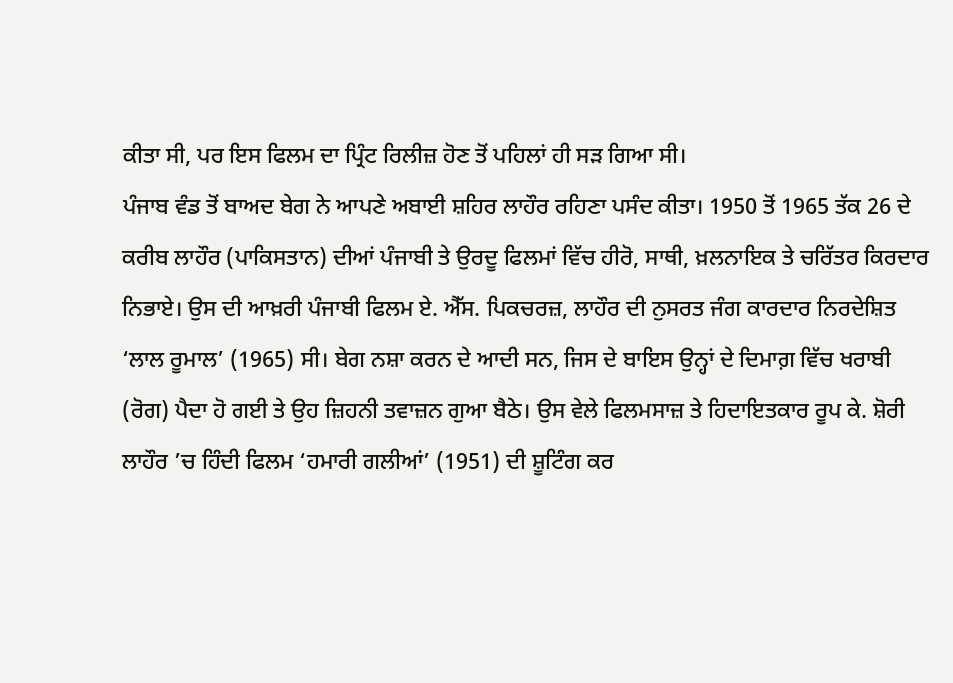ਕੀਤਾ ਸੀ, ਪਰ ਇਸ ਫਿਲਮ ਦਾ ਪ੍ਰਿੰਟ ਰਿਲੀਜ਼ ਹੋਣ ਤੋਂ ਪਹਿਲਾਂ ਹੀ ਸੜ ਗਿਆ ਸੀ।
ਪੰਜਾਬ ਵੰਡ ਤੋਂ ਬਾਅਦ ਬੇਗ ਨੇ ਆਪਣੇ ਅਬਾਈ ਸ਼ਹਿਰ ਲਾਹੌਰ ਰਹਿਣਾ ਪਸੰਦ ਕੀਤਾ। 1950 ਤੋਂ 1965 ਤੱਕ 26 ਦੇ ਕਰੀਬ ਲਾਹੌਰ (ਪਾਕਿਸਤਾਨ) ਦੀਆਂ ਪੰਜਾਬੀ ਤੇ ਉਰਦੂ ਫਿਲਮਾਂ ਵਿੱਚ ਹੀਰੋ, ਸਾਥੀ, ਖ਼ਲਨਾਇਕ ਤੇ ਚਰਿੱਤਰ ਕਿਰਦਾਰ ਨਿਭਾਏ। ਉਸ ਦੀ ਆਖ਼ਰੀ ਪੰਜਾਬੀ ਫਿਲਮ ਏ. ਐੱਸ. ਪਿਕਚਰਜ਼, ਲਾਹੌਰ ਦੀ ਨੁਸਰਤ ਜੰਗ ਕਾਰਦਾਰ ਨਿਰਦੇਸ਼ਿਤ ‘ਲਾਲ ਰੂਮਾਲ’ (1965) ਸੀ। ਬੇਗ ਨਸ਼ਾ ਕਰਨ ਦੇ ਆਦੀ ਸਨ, ਜਿਸ ਦੇ ਬਾਇਸ ਉਨ੍ਹਾਂ ਦੇ ਦਿਮਾਗ਼ ਵਿੱਚ ਖਰਾਬੀ (ਰੋਗ) ਪੈਦਾ ਹੋ ਗਈ ਤੇ ਉਹ ਜ਼ਿਹਨੀ ਤਵਾਜ਼ਨ ਗੁਆ ਬੈਠੇ। ਉਸ ਵੇਲੇ ਫਿਲਮਸਾਜ਼ ਤੇ ਹਿਦਾਇਤਕਾਰ ਰੂਪ ਕੇ. ਸ਼ੋਰੀ ਲਾਹੌਰ ’ਚ ਹਿੰਦੀ ਫਿਲਮ ‘ਹਮਾਰੀ ਗਲੀਆਂ’ (1951) ਦੀ ਸ਼ੂਟਿੰਗ ਕਰ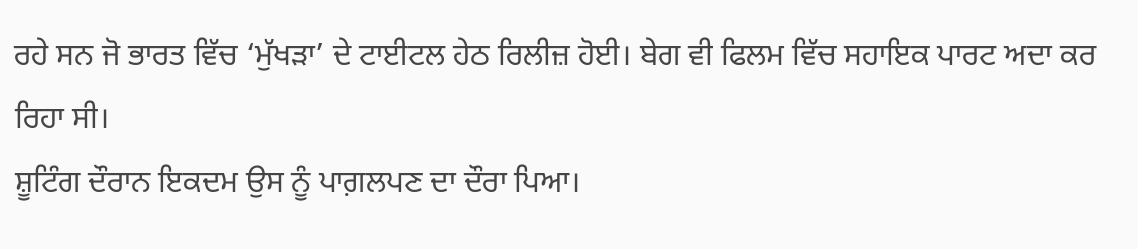ਰਹੇ ਸਨ ਜੋ ਭਾਰਤ ਵਿੱਚ ‘ਮੁੱਖੜਾ’ ਦੇ ਟਾਈਟਲ ਹੇਠ ਰਿਲੀਜ਼ ਹੋਈ। ਬੇਗ ਵੀ ਫਿਲਮ ਵਿੱਚ ਸਹਾਇਕ ਪਾਰਟ ਅਦਾ ਕਰ ਰਿਹਾ ਸੀ।
ਸ਼ੂਟਿੰਗ ਦੌਰਾਨ ਇਕਦਮ ਉਸ ਨੂੰ ਪਾਗ਼ਲਪਣ ਦਾ ਦੌਰਾ ਪਿਆ।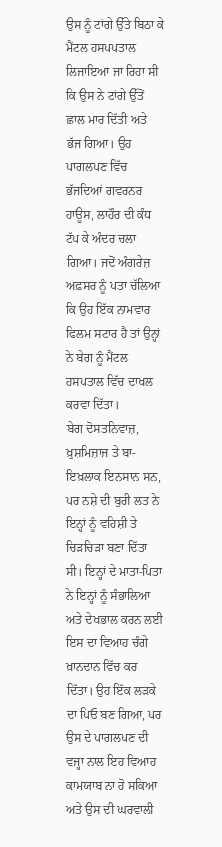ਉਸ ਨੂੰ ਟਾਂਗੇ ਉੱਤੇ ਬਿਠਾ ਕੇ ਮੈਂਟਲ ਹਸਪਪਤਾਲ ਲਿਜਾਇਆ ਜਾ ਰਿਹਾ ਸੀ ਕਿ ਉਸ ਨੇ ਟਾਂਗੇ ਉੱਤੋਂ ਛਾਲ ਮਾਰ ਦਿੱਤੀ ਅਤੇ ਭੱਜ ਗਿਆ। ਉਹ ਪਾਗਲਪਣ ਵਿੱਚ ਭੱਜਦਿਆਂ ਗਵਰਨਰ ਹਾਊਸ, ਲਾਹੌਰ ਦੀ ਕੰਧ ਟੱਪ ਕੇ ਅੰਦਰ ਚਲਾ ਗਿਆ। ਜਦੋਂ ਅੰਗਰੇਜ਼ ਅਫ਼ਸਰ ਨੂੰ ਪਤਾ ਚੱਲਿਆ ਕਿ ਉਹ ਇੱਕ ਨਾਮਵਾਰ ਫਿਲਮ ਸਟਾਰ ਹੈ ਤਾਂ ਉਨ੍ਹਾਂ ਨੇ ਬੇਗ ਨੂੰ ਮੈਂਟਲ ਹਸਪਤਾਲ ਵਿੱਚ ਦਾਖਲ ਕਰਵਾ ਦਿੱਤਾ।
ਬੇਗ ਦੋਸਤਨਿਵਾਜ਼, ਖ਼ੁਸ਼ਮਿਜ਼ਾਜ ਤੇ ਬਾ-ਇਖ਼ਲਾਕ ਇਨਸਾਨ ਸਨ, ਪਰ ਨਸ਼ੇ ਦੀ ਬੁਰੀ ਲਤ ਨੇ ਇਨ੍ਹਾਂ ਨੂੰ ਵਹਿਸ਼ੀ ਤੇ ਚਿੜਚਿੜਾ ਬਣਾ ਦਿੱਤਾ ਸੀ। ਇਨ੍ਹਾਂ ਦੇ ਮਾਤਾ-ਪਿਤਾ ਨੇ ਇਨ੍ਹਾਂ ਨੂੰ ਸੰਭਾਲਿਆ ਅਤੇ ਦੇਖਭਾਲ ਕਰਨ ਲਈ ਇਸ ਦਾ ਵਿਆਹ ਚੰਗੇ ਖ਼ਾਨਦਾਨ ਵਿੱਚ ਕਰ ਦਿੱਤਾ। ਉਹ ਇੱਕ ਲੜਕੇ ਦਾ ਪਿਓ ਬਣ ਗਿਆ, ਪਰ ਉਸ ਦੇ ਪਾਗਲਪਣ ਦੀ ਵਜ੍ਹਾ ਨਾਲ ਇਹ ਵਿਆਹ ਕਾਮਯਾਬ ਨਾ ਹੋ ਸਕਿਆ ਅਤੇ ਉਸ ਦੀ ਘਰਵਾਲੀ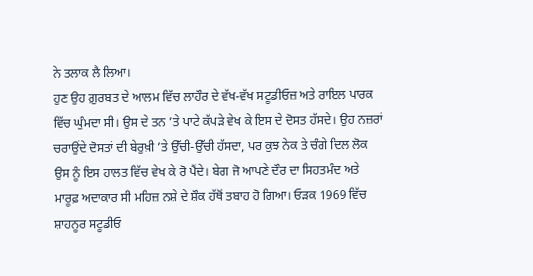ਨੇ ਤਲਾਕ ਲੈ ਲਿਆ।
ਹੁਣ ਉਹ ਗ਼ੁਰਬਤ ਦੇ ਆਲਮ ਵਿੱਚ ਲਾਹੌਰ ਦੇ ਵੱਖ-ਵੱਖ ਸਟੂਡੀਓਜ਼ ਅਤੇ ਰਾਇਲ ਪਾਰਕ ਵਿੱਚ ਘੁੰਮਦਾ ਸੀ। ਉਸ ਦੇ ਤਨ ’ਤੇ ਪਾਟੇ ਕੱਪੜੇ ਵੇਖ ਕੇ ਇਸ ਦੇ ਦੋਸਤ ਹੱਸਦੇ। ਉਹ ਨਜ਼ਰਾਂ ਚਰਾਉਂਦੇ ਦੋਸਤਾਂ ਦੀ ਬੇਰੁਖ਼ੀ ’ਤੇ ਉੱਚੀ-ਉੱਚੀ ਹੱਸਦਾ, ਪਰ ਕੁਝ ਨੇਕ ਤੇ ਚੰਗੇ ਦਿਲ ਲੋਕ ਉਸ ਨੂੰ ਇਸ ਹਾਲਤ ਵਿੱਚ ਵੇਖ ਕੇ ਰੋ ਪੈਂਦੇ। ਬੇਗ ਜੋ ਆਪਣੇ ਦੌਰ ਦਾ ਸਿਹਤਮੰਦ ਅਤੇ ਮਾਰੂਫ਼ ਅਦਾਕਾਰ ਸੀ ਮਹਿਜ਼ ਨਸ਼ੇ ਦੇ ਸ਼ੌਕ ਹੱਥੋਂ ਤਬਾਹ ਹੋ ਗਿਆ। ਓੜਕ 1969 ਵਿੱਚ ਸ਼ਾਹਨੂਰ ਸਟੂਡੀਓ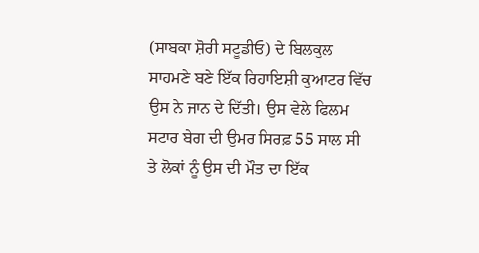(ਸਾਬਕਾ ਸ਼ੋਰੀ ਸਟੂਡੀਓ) ਦੇ ਬਿਲਕੁਲ ਸਾਹਮਣੇ ਬਣੇ ਇੱਕ ਰਿਹਾਇਸ਼ੀ ਕੁਆਟਰ ਵਿੱਚ ਉਸ ਨੇ ਜਾਨ ਦੇ ਦਿੱਤੀ। ਉਸ ਵੇਲੇ ਫਿਲਮ ਸਟਾਰ ਬੇਗ ਦੀ ਉਮਰ ਸਿਰਫ਼ 55 ਸਾਲ ਸੀ ਤੇ ਲੋਕਾਂ ਨੂੰ ਉਸ ਦੀ ਮੌਤ ਦਾ ਇੱਕ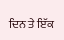ਦਿਨ ਤੇ ਇੱਕ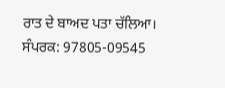ਰਾਤ ਦੇ ਬਾਅਦ ਪਤਾ ਚੱਲਿਆ।
ਸੰਪਰਕ: 97805-09545